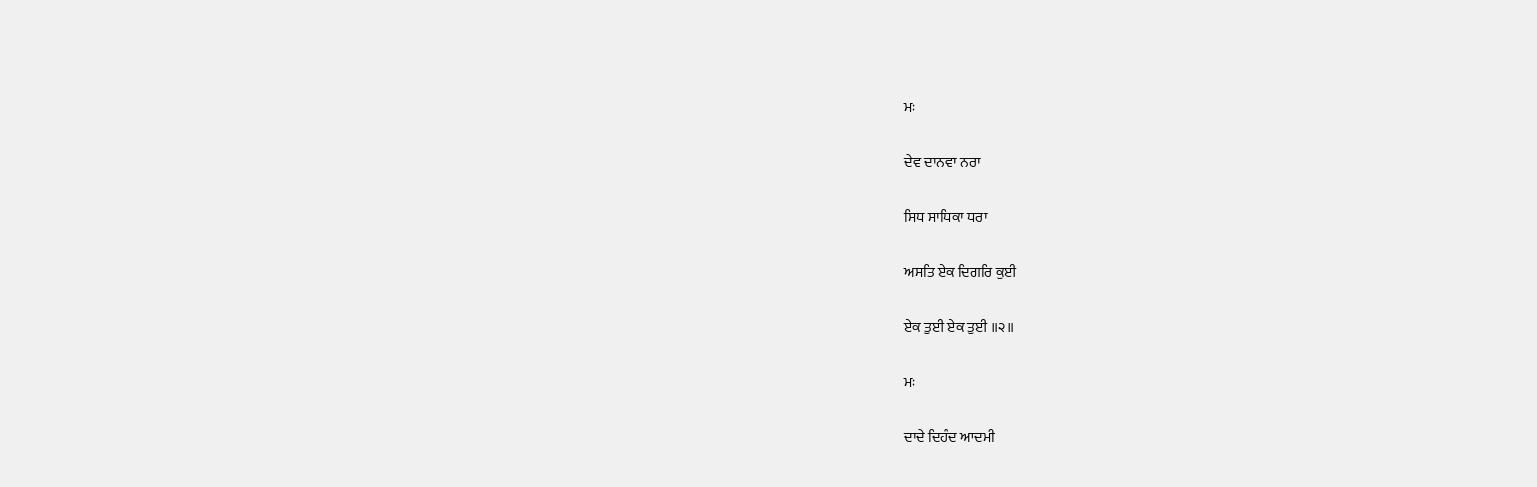ਮਃ

ਦੇਵ ਦਾਨਵਾ ਨਰਾ

ਸਿਧ ਸਾਧਿਕਾ ਧਰਾ

ਅਸਤਿ ਏਕ ਦਿਗਰਿ ਕੁਈ

ਏਕ ਤੁਈ ਏਕ ਤੁਈ ॥੨॥

ਮਃ

ਦਾਦੇ ਦਿਹੰਦ ਆਦਮੀ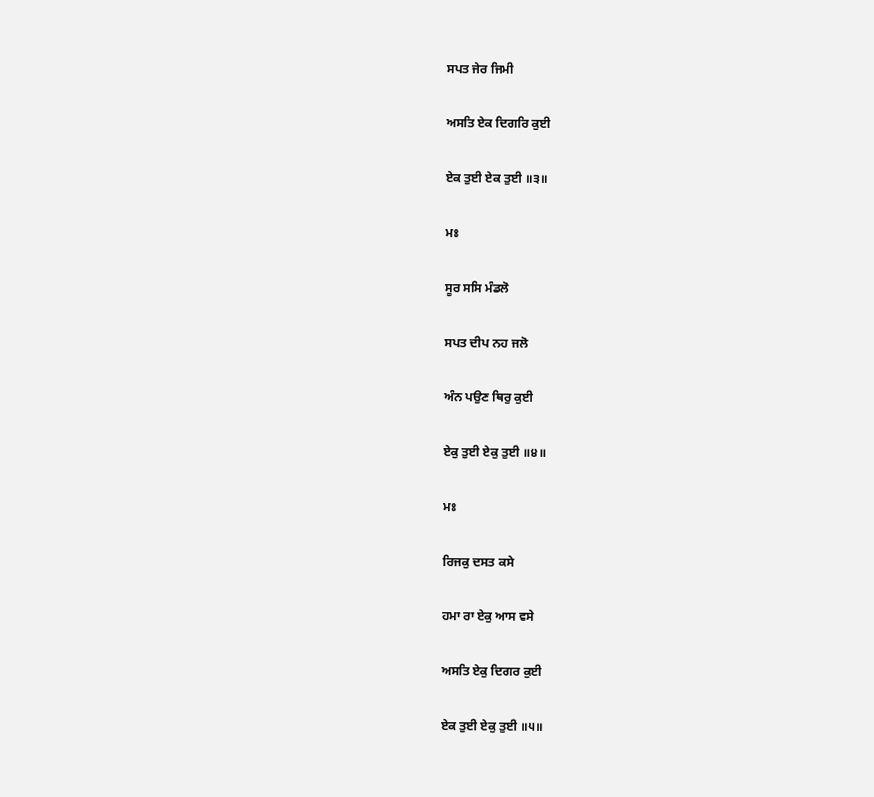ਸਪਤ ਜੇਰ ਜਿਮੀ

ਅਸਤਿ ਏਕ ਦਿਗਰਿ ਕੁਈ

ਏਕ ਤੁਈ ਏਕ ਤੁਈ ॥੩॥

ਮਃ

ਸੂਰ ਸਸਿ ਮੰਡਲੋ

ਸਪਤ ਦੀਪ ਨਹ ਜਲੋ

ਅੰਨ ਪਉਣ ਥਿਰੁ ਕੁਈ

ਏਕੁ ਤੁਈ ਏਕੁ ਤੁਈ ॥੪॥

ਮਃ

ਰਿਜਕੁ ਦਸਤ ਕਸੇ

ਹਮਾ ਰਾ ਏਕੁ ਆਸ ਵਸੇ

ਅਸਤਿ ਏਕੁ ਦਿਗਰ ਕੁਈ

ਏਕ ਤੁਈ ਏਕੁ ਤੁਈ ॥੫॥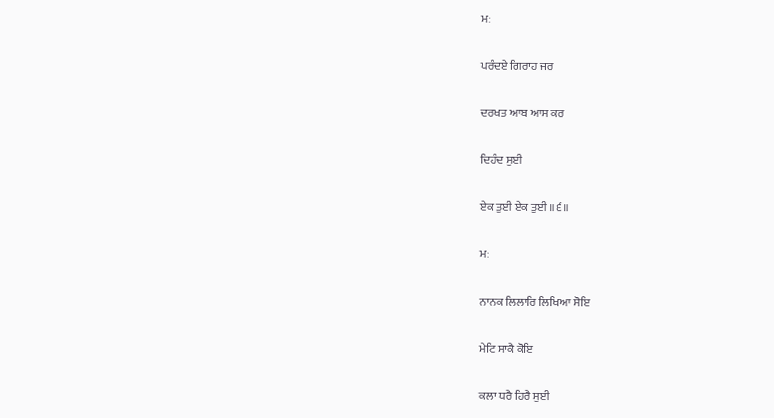ਮਃ

ਪਰੰਦਏ ਗਿਰਾਹ ਜਰ

ਦਰਖਤ ਆਬ ਆਸ ਕਰ

ਦਿਹੰਦ ਸੁਈ

ਏਕ ਤੁਈ ਏਕ ਤੁਈ ॥੬॥

ਮਃ

ਨਾਨਕ ਲਿਲਾਰਿ ਲਿਖਿਆ ਸੋਇ

ਮੇਟਿ ਸਾਕੈ ਕੋਇ

ਕਲਾ ਧਰੈ ਹਿਰੈ ਸੁਈ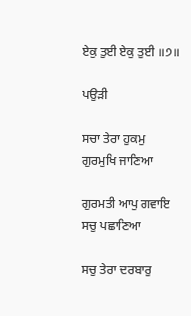ਏਕੁ ਤੁਈ ਏਕੁ ਤੁਈ ॥੭॥

ਪਉੜੀ

ਸਚਾ ਤੇਰਾ ਹੁਕਮੁ ਗੁਰਮੁਖਿ ਜਾਣਿਆ

ਗੁਰਮਤੀ ਆਪੁ ਗਵਾਇ ਸਚੁ ਪਛਾਣਿਆ

ਸਚੁ ਤੇਰਾ ਦਰਬਾਰੁ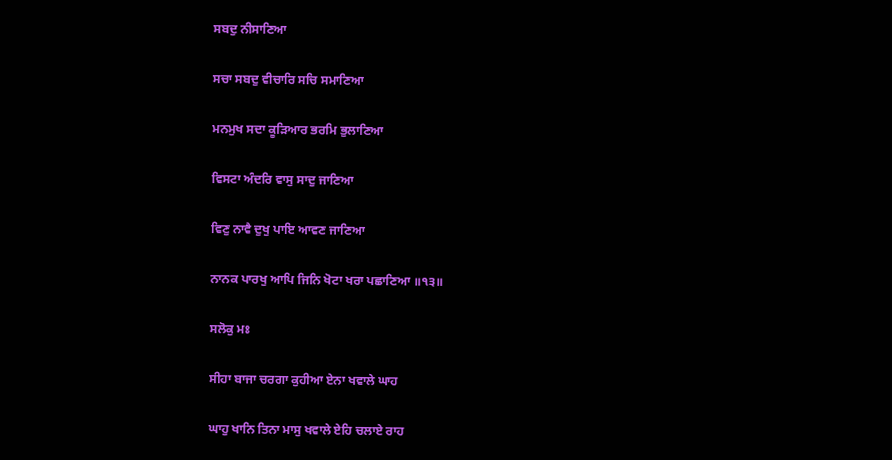ਸਬਦੁ ਨੀਸਾਣਿਆ

ਸਚਾ ਸਬਦੁ ਵੀਚਾਰਿ ਸਚਿ ਸਮਾਣਿਆ

ਮਨਮੁਖ ਸਦਾ ਕੂੜਿਆਰ ਭਰਮਿ ਭੁਲਾਣਿਆ

ਵਿਸਟਾ ਅੰਦਰਿ ਵਾਸੁ ਸਾਦੁ ਜਾਣਿਆ

ਵਿਣੁ ਨਾਵੈ ਦੁਖੁ ਪਾਇ ਆਵਣ ਜਾਣਿਆ

ਨਾਨਕ ਪਾਰਖੁ ਆਪਿ ਜਿਨਿ ਖੋਟਾ ਖਰਾ ਪਛਾਣਿਆ ॥੧੩॥

ਸਲੋਕੁ ਮਃ

ਸੀਹਾ ਬਾਜਾ ਚਰਗਾ ਕੁਹੀਆ ਏਨਾ ਖਵਾਲੇ ਘਾਹ

ਘਾਹੁ ਖਾਨਿ ਤਿਨਾ ਮਾਸੁ ਖਵਾਲੇ ਏਹਿ ਚਲਾਏ ਰਾਹ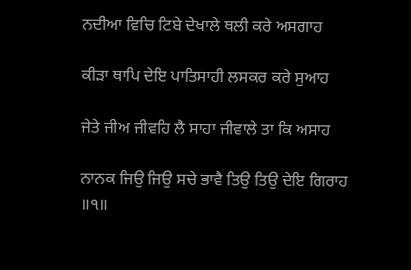ਨਦੀਆ ਵਿਚਿ ਟਿਬੇ ਦੇਖਾਲੇ ਥਲੀ ਕਰੇ ਅਸਗਾਹ

ਕੀੜਾ ਥਾਪਿ ਦੇਇ ਪਾਤਿਸਾਹੀ ਲਸਕਰ ਕਰੇ ਸੁਆਹ

ਜੇਤੇ ਜੀਅ ਜੀਵਹਿ ਲੈ ਸਾਹਾ ਜੀਵਾਲੇ ਤਾ ਕਿ ਅਸਾਹ

ਨਾਨਕ ਜਿਉ ਜਿਉ ਸਚੇ ਭਾਵੈ ਤਿਉ ਤਿਉ ਦੇਇ ਗਿਰਾਹ ॥੧॥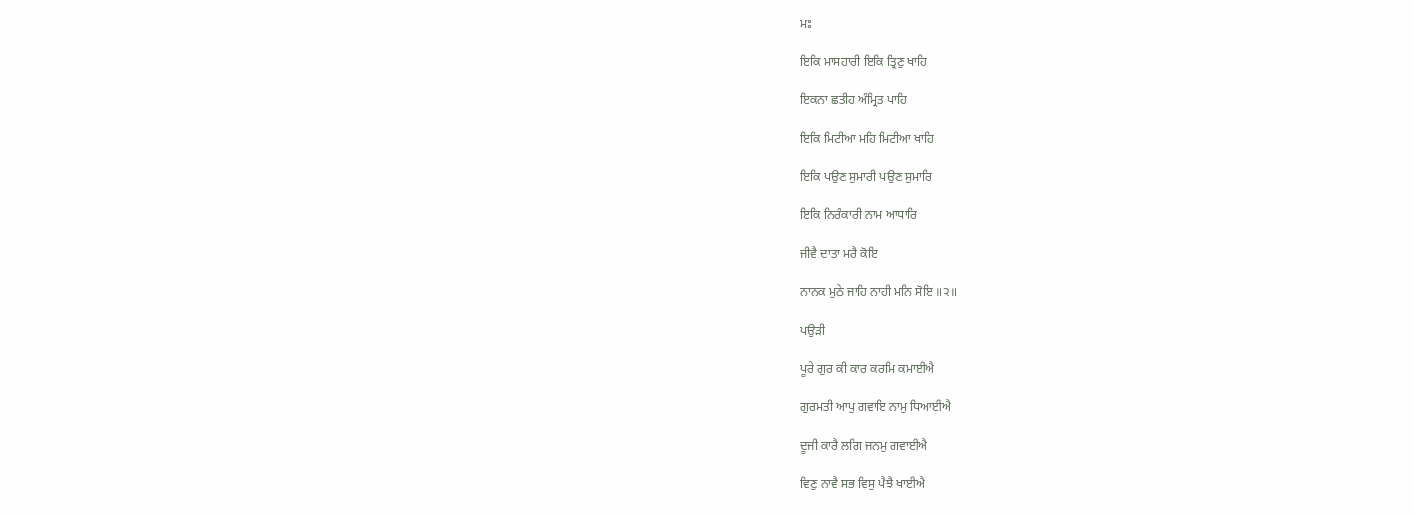ਮਃ

ਇਕਿ ਮਾਸਹਾਰੀ ਇਕਿ ਤ੍ਰਿਣੁ ਖਾਹਿ

ਇਕਨਾ ਛਤੀਹ ਅੰਮ੍ਰਿਤ ਪਾਹਿ

ਇਕਿ ਮਿਟੀਆ ਮਹਿ ਮਿਟੀਆ ਖਾਹਿ

ਇਕਿ ਪਉਣ ਸੁਮਾਰੀ ਪਉਣ ਸੁਮਾਰਿ

ਇਕਿ ਨਿਰੰਕਾਰੀ ਨਾਮ ਆਧਾਰਿ

ਜੀਵੈ ਦਾਤਾ ਮਰੈ ਕੋਇ

ਨਾਨਕ ਮੁਠੇ ਜਾਹਿ ਨਾਹੀ ਮਨਿ ਸੋਇ ॥੨॥

ਪਉੜੀ

ਪੂਰੇ ਗੁਰ ਕੀ ਕਾਰ ਕਰਮਿ ਕਮਾਈਐ

ਗੁਰਮਤੀ ਆਪੁ ਗਵਾਇ ਨਾਮੁ ਧਿਆਈਐ

ਦੂਜੀ ਕਾਰੈ ਲਗਿ ਜਨਮੁ ਗਵਾਈਐ

ਵਿਣੁ ਨਾਵੈ ਸਭ ਵਿਸੁ ਪੈਝੈ ਖਾਈਐ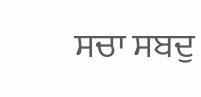ਸਚਾ ਸਬਦੁ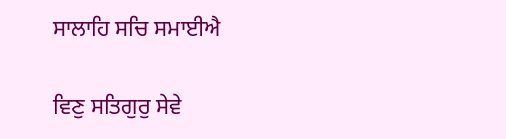ਸਾਲਾਹਿ ਸਚਿ ਸਮਾਈਐ

ਵਿਣੁ ਸਤਿਗੁਰੁ ਸੇਵੇ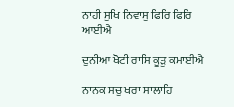ਨਾਹੀ ਸੁਖਿ ਨਿਵਾਸੁ ਫਿਰਿ ਫਿਰਿ ਆਈਐ

ਦੁਨੀਆ ਖੋਟੀ ਰਾਸਿ ਕੂੜੁ ਕਮਾਈਐ

ਨਾਨਕ ਸਚੁ ਖਰਾ ਸਾਲਾਹਿ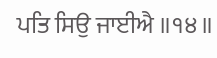ਪਤਿ ਸਿਉ ਜਾਈਐ ॥੧੪॥